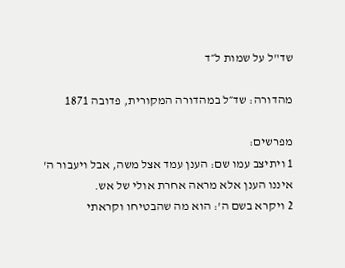שד"ל על שמות ל״ד

מהדורה: שד״ל במהדורה המקורית, פדובה 1871

מפרשים:
1 ויתיצב עמו שם: הענן עמד אצל משה, אבל ויעבור ה' איננו הענן אלא מראה אחרת אולי של אש.
2 ויקרא בשם ה': הוא מה שהבטיחו וקראתי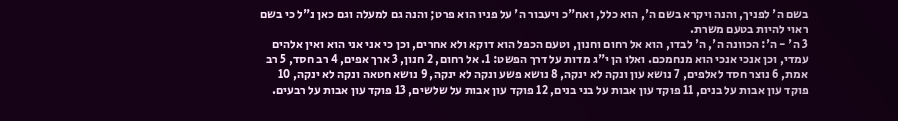בשם ה' לפניך, והנה ויקרא בשם ה', הוא כלל, ואח"כ ויעבור ה' על פניו הוא פרט; והנה גם למעלה וגם כאן נ"ל כי בשם ראוי להיות בטעם משרת.
3 ה' - ה': הכוונה ה', ה' לבדו, הוא אל רחום וחנון, וטעם הכפל הוא דוקא ולא אחרים, וכן כי אני אני הוא ואין אלהים עמדי, וכן אנכי אנכי הוא מנחמכם. ואלו הן י"ג מדות על דרך הפשט: 1. אל רחום, 2 חנון, 3 ארך אפים, 4 רב חסד, 5 רב אמת, 6 נוצר חסד לאלפים, 7 נושא עון ונקה לא ינקה, 8 נושא פשע ונקה לא ינקה, 9 נושא חטאה ונקה לא ינקה, 10 פוקד עון אבות על בנים, 11 פוקד עון אבות על בני בנים, 12 פוקד עון אבות על שלשים, 13 פוקד עון אבות על רבעים.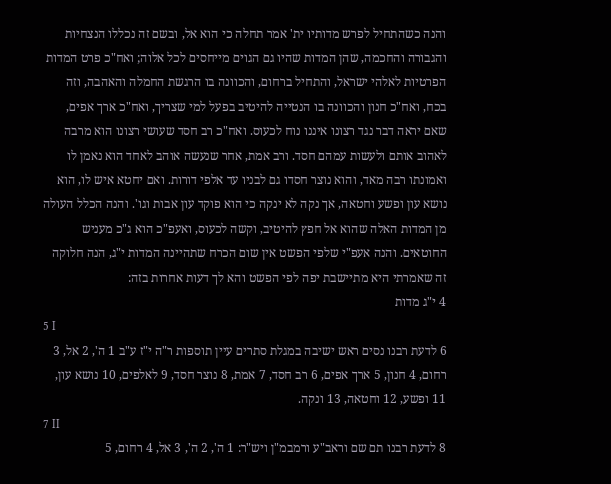והנה כשהתחיל לפרש מדותיו ית' אמר תחלה כי הוא אל, ובשם זה נכללו הנצחיות והגבורה והחכמה, שהן המדות שהיו גם הגוים מייחסים לכל אלוה; ואח"כ פרט המדות הפרטיות לאלהי ישראל, והתחיל ברחום, והכוונה בו הרגשת החמלה והאהבה, וזה בכח, ואח"כ חנון והכוונה בו הנטייה להיטיב בפעל למי שצריך, ואח"כ ארך אפים, שאם יראה דבר נגד רצונו איננו נוח לכעוס. ואח"כ רב חסד שעושי רצונו הוא מרבה לאהוב אותם ולעשות עמהם חסד. ורב אמת, אחר שנעשה אוהב לאחד הוא נאמן לו ואמונתו רבה מאד, והוא נוצר חסדו גם לבניו עד אלפי דורות. ואם יחטא איש לו, הוא נושא עון ופשע וחטאה, אך נקה לא ינקה כי הוא פוקד עון אבות וגו'. והנה הכלל העולה מן המדות האלה שהוא אל חפץ להיטיב, וקשה לכעוס, ואעפ"כ הוא ג"כ מעניש החוטאים. והנה אעפ"י שלפי הפשט אין שום הכרח שתהיינה המדות י"ג, הנה חלוקה זה שאמרתי היא מתיישבת יפה לפי הפשט והא לך דעות אחרות בזה:
4 י"ג מדות
5 I
6 לדעת רבנו נסים ראש ישיבה במגלת סתרים עיין תוספות ר"ה י"ז ע"ב 1 ה', 2 אל, 3 רחום, 4 חנון, 5 ארך אפים, 6 רב חסד, 7 אמת, 8 נוצר חסד, 9 לאלפים, 10 נושא עון, 11 ופשע, 12 וחטאה, 13 ונקה.
7 II
8 לדעת רבנו תם שם וראב"ע ורמבמ"ן ויש"ר: 1 ה', 2 ה', 3 אל, 4 רחום, 5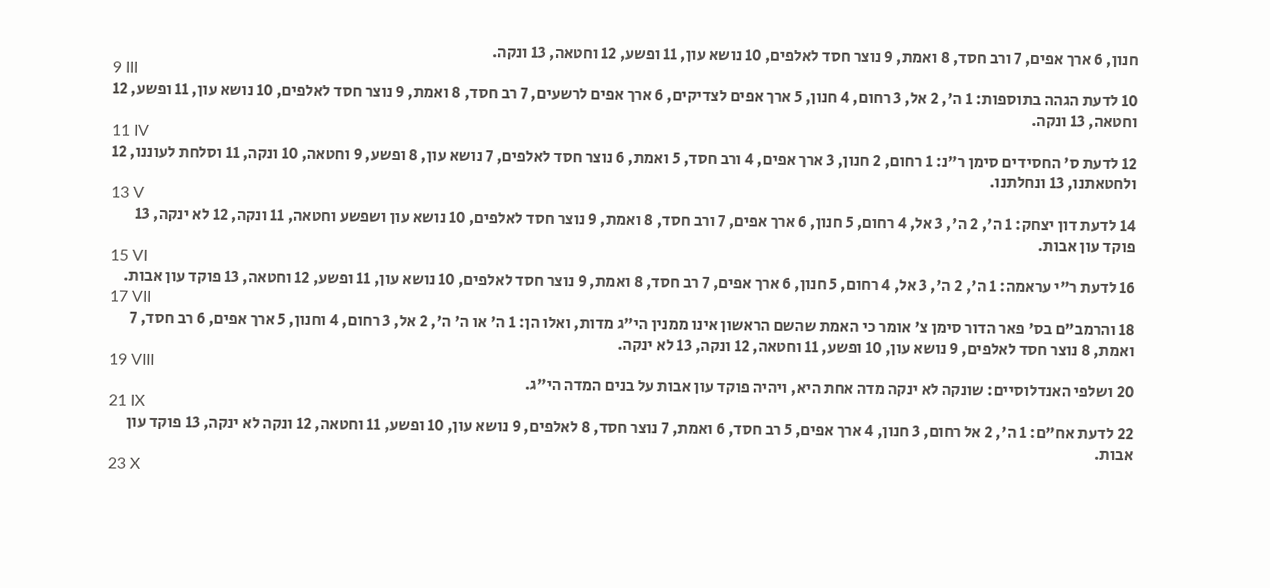חנון, 6 ארך אפים, 7 ורב חסד, 8 ואמת, 9 נוצר חסד לאלפים, 10 נושא עון, 11 ופשע, 12 וחטאה, 13 ונקה.
9 III
10 לדעת הגהה בתוספות: 1 ה', 2 אל, 3 רחום, 4 חנון, 5 ארך אפים לצדיקים, 6 ארך אפים לרשעים, 7 רב חסד, 8 ואמת, 9 נוצר חסד לאלפים, 10 נושא עון, 11 ופשע, 12 וחטאה, 13 ונקה.
11 IV
12 לדעת ס' החסידים סימן ר"נ: 1 רחום, 2 חנון, 3 ארך אפים, 4 ורב חסד, 5 ואמת, 6 נוצר חסד לאלפים, 7 נושא עון, 8 ופשע, 9 וחטאה, 10 ונקה, 11 וסלחת לעוננו, 12 ולחטאתנו, 13 ונחלתנו.
13 V
14 לדעת דון יצחק: 1 ה', 2 ה', 3 אל, 4 רחום, 5 חנון, 6 ארך אפים, 7 ורב חסד, 8 ואמת, 9 נוצר חסד לאלפים, 10 נושא עון ושפשע וחטאה, 11 ונקה, 12 לא ינקה, 13 פוקד עון אבות.
15 VI
16 לדעת ר"י עראמה: 1 ה', 2 ה', 3 אל, 4 רחום, 5 חנון, 6 ארך אפים, 7 רב חסד, 8 ואמת, 9 נוצר חסד לאלפים, 10 נושא עון, 11 ופשע, 12 וחטאה, 13 פוקד עון אבות.
17 VII
18 והרמב"ם בס' פאר הדור סימן צ' אומר כי האמת שהשם הראשון אינו ממנין הי"ג מדות, ואלו הן: 1 ה' או ה' ה', 2 אל, 3 רחום, 4 וחנון, 5 ארך אפים, 6 רב חסד, 7 ואמת, 8 נוצר חסד לאלפים, 9 נושא עון, 10 ופשע, 11 וחטאה, 12 ונקה, 13 לא ינקה.
19 VIII
20 ושלפי האנדלוסיים: שונקה לא ינקה מדה אחת היא, ויהיה פוקד עון אבות על בנים המדה הי"ג.
21 IX
22 לדעת אח"ם: 1 ה', 2 אל רחום, 3 חנון, 4 ארך אפים, 5 רב חסד, 6 ואמת, 7 נוצר חסד, 8 לאלפים, 9 נושא עון, 10 ופשע, 11 וחטאה, 12 ונקה לא ינקה, 13 פוקד עון אבות.
23 X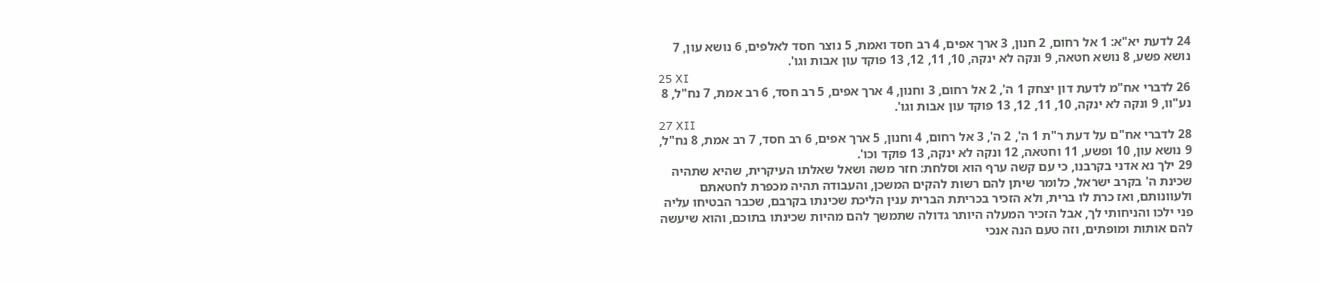24 לדעת יא"א: 1 אל רחום, 2 חנון, 3 ארך אפים, 4 רב חסד ואמת, 5 נוצר חסד לאלפים, 6 נושא עון, 7 נושא פשע, 8 נושא חטאה, 9 ונקה לא ינקה, 10, 11, 12, 13 פוקד עון אבות וגו'.
25 XI
26 לדברי אח"מ לדעת דון יצחק 1 ה', 2 אל רחום, 3 וחנון, 4 ארך אפים, 5 רב חסד, 6 רב אמת, 7 נח"ל, 8 נע"וו, 9 ונקה לא ינקה, 10, 11, 12, 13 פוקד עון אבות וגו'.
27 XII
28 לדברי אח"ם על דעת ר"ת 1 ה', 2 ה', 3 אל רחום, 4 וחנון, 5 ארך אפים, 6 רב חסד, 7 רב אמת, 8 נח"ל, 9 נושא עון, 10 ופשע, 11 וחטאה, 12 ונקה לא ינקה, 13 פוקד וכו'.
29 ילך נא אדני בקרבנו, כי עם קשה ערף הוא וסלחת: חזר משה ושאל שאלתו העיקרית, שהיא שתהיה שכינת ה' בקרב ישראל, כלומר שיתן להם רשות להקים המשכן, והעבודה תהיה מכפרת לחטאתם ולעוונותם, ואז כרת לו ברית, ולא הזכיר בכריתת הברית ענין הליכת שכינתו בקרבם, שכבר הבטיחו עליה פני ילכו והניחותי לך, אבל הזכיר המעלה היותר גדולה שתמשך להם מהיות שכינתו בתוכם, והוא שיעשה להם אותות ומופתים, וזה טעם הנה אנכי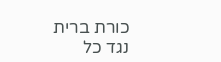כורת ברית נגד כל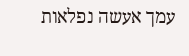עמך אעשה נפלאות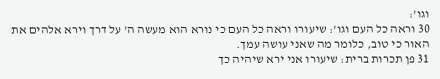וגו':
30 וראה כל העם וגו': שיעורו וראה כל העם כי נורא הוא מעשה ה' על דרך וירא אלהים את האור כי טוב, כלומר מה שאני עושה עמך.
31 פן תכרות ברית: שיעורו אני ירא שיהיה כך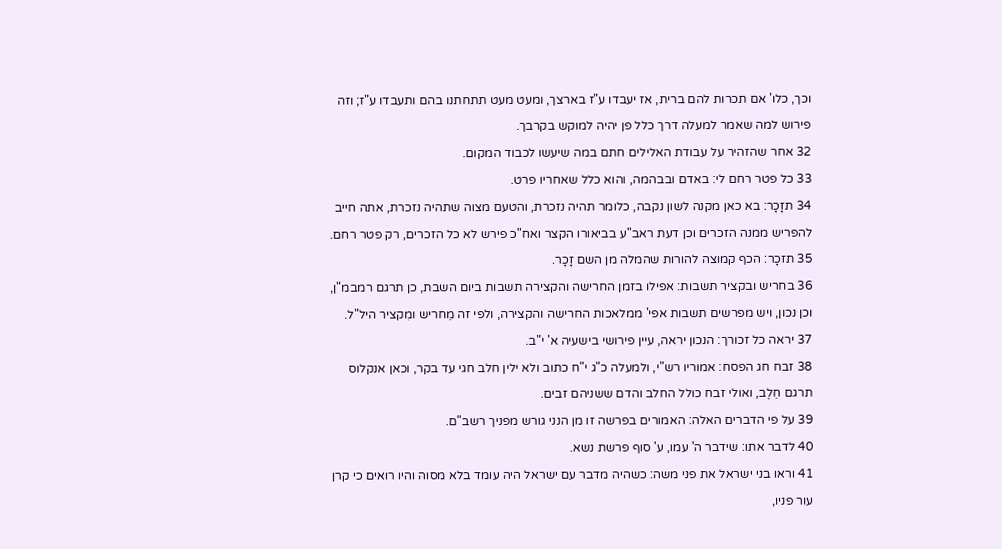וכך, כלו' אם תכרות להם ברית, אז יעבדו ע"ז בארצך, ומעט מעט תתחתנו בהם ותעבדו ע"ז; וזה פירוש למה שאמר למעלה דרך כלל פן יהיה למוקש בקרבך.
32 אחר שהזהיר על עבודת האלילים חתם במה שיעשו לכבוד המקום.
33 כל פטר רחם לי: באדם ובבהמה, והוא כלל שאחריו פרט.
34 תזָכָר: בא כאן מקנה לשון נקבה, כלומר תהיה נזכרת, והטעם מצוה שתהיה נזכרת, אתה חייב להפריש ממנה הזכרים וכן דעת ראב"ע בביאורו הקצר ואח"כ פירש לא כל הזכרים, רק פטר רחם.
35 תזכָר: הכף קמוצה להורות שהמלה מן השם זָכָר.
36 בחריש ובקציר תשבות: אפילו בזמן החרישה והקצירה תשבות ביום השבת, כן תרגם רמבמ"ן, וכן נכון, ויש מפרשים תשבות אפי' ממלאכות החרישה והקצירה, ולפי זה מֵחריש ומִקציר היל"ל.
37 יראה כל זכורך: הנכון יראה, עיין פירושי בישעיה א' י"ב.
38 זבח חג הפסח: אמוריו רש"י, ולמעלה כ"ג י"ח כתוב ולא ילין חלב חגי עד בקר, וכאן אנקלוס תרגם חֵלֶב, ואולי זבח כולל החלב והדם ששניהם זבים.
39 על פי הדברים האלה: האמורים בפרשה זו מן הנני גורש מפניך רשב"ם.
40 לדבר אתו: שידבר ה' עמו, ע' סוף פרשת נשא.
41 וראו בני ישראל את פני משה: כשהיה מדבר עם ישראל היה עומד בלא מסוה והיו רואים כי קרן עור פניו,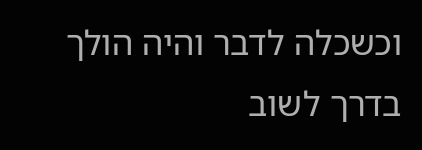וכשכלה לדבר והיה הולך בדרך לשוב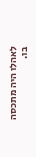לאהלו היה מתכסה בו.